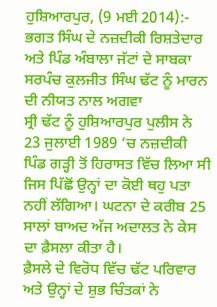ਹੁਸ਼ਿਆਰਪੁਰ, (9 ਮਈ 2014):- ਭਗਤ ਸਿੰਘ ਦੇ ਨਜ਼ਦੀਕੀ ਰਿਸ਼ਤੇਦਾਰ ਅਤੇ ਪਿੰਡ ਅੰਬਾਲਾ ਜੱਟਾਂ ਦੇ ਸਾਬਕਾ ਸਰਪੰਚ ਕੁਲਜੀਤ ਸਿੰਘ ਢੱਟ ਨੂੰ ਮਾਰਨ ਦੀ ਨੀਯਤ ਨਾਲ ਅਗਵਾ
ਸ੍ਰੀ ਢੱਟ ਨੂੰ ਹੁਸ਼ਿਆਰਪੁਰ ਪੁਲੀਸ ਨੇ 23 ਜੁਲਾਈ 1989 ’ਚ ਨਜ਼ਦੀਕੀ ਪਿੰਡ ਗੜ੍ਹੀ ਤੋਂ ਹਿਰਾਸਤ ਵਿੱਚ ਲਿਆ ਸੀ ਜਿਸ ਪਿੱਛੋਂ ਉਨ੍ਹਾਂ ਦਾ ਕੋਈ ਥਹੁ ਪਤਾ ਨਹੀਂ ਲੱਗਿਆ। ਘਟਨਾ ਦੇ ਕਰੀਬ 25 ਸਾਲਾਂ ਬਾਅਦ ਅੱਜ ਅਦਾਲਤ ਨੇ ਕੇਸ ਦਾ ਫ਼ੈਸਲਾ ਕੀਤਾ ਹੈ।
ਫ਼ੈਸਲੇ ਦੇ ਵਿਰੋਧ ਵਿੱਚ ਢੱਟ ਪਰਿਵਾਰ ਅਤੇ ਉਨ੍ਹਾਂ ਦੇ ਸ਼ੁਭ ਚਿੰਤਕਾਂ ਨੇ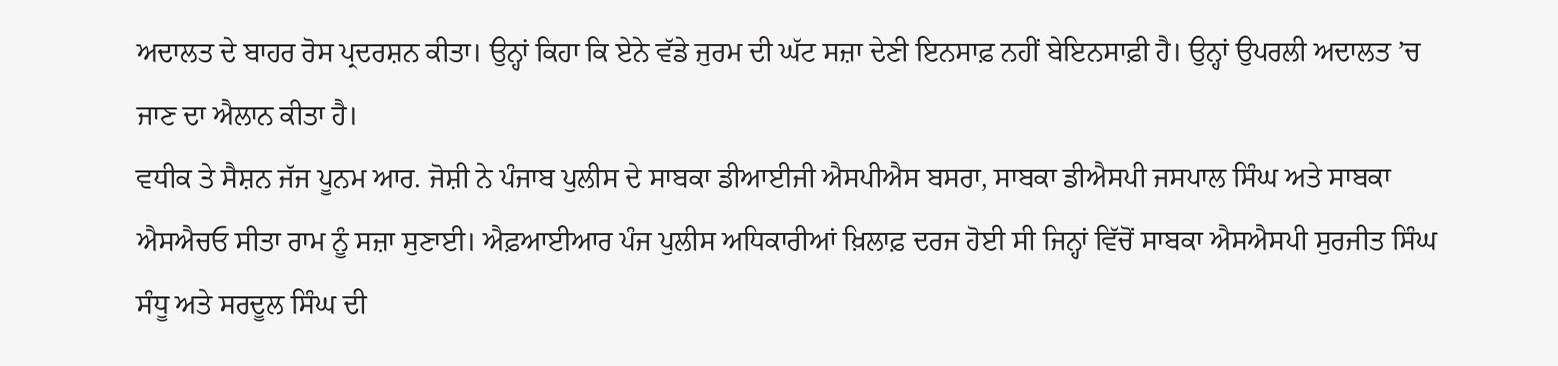ਅਦਾਲਤ ਦੇ ਬਾਹਰ ਰੋਸ ਪ੍ਰਦਰਸ਼ਨ ਕੀਤਾ। ਉਨ੍ਹਾਂ ਕਿਹਾ ਕਿ ਏਨੇ ਵੱਡੇ ਜੁਰਮ ਦੀ ਘੱਟ ਸਜ਼ਾ ਦੇਣੀ ਇਨਸਾਫ਼ ਨਹੀਂ ਬੇਇਨਸਾਫ਼ੀ ਹੈ। ਉਨ੍ਹਾਂ ਉਪਰਲੀ ਅਦਾਲਤ ’ਚ ਜਾਣ ਦਾ ਐਲਾਨ ਕੀਤਾ ਹੈ।
ਵਧੀਕ ਤੇ ਸੈਸ਼ਨ ਜੱਜ ਪੂਨਮ ਆਰ. ਜੋਸ਼ੀ ਨੇ ਪੰਜਾਬ ਪੁਲੀਸ ਦੇ ਸਾਬਕਾ ਡੀਆਈਜੀ ਐਸਪੀਐਸ ਬਸਰਾ, ਸਾਬਕਾ ਡੀਐਸਪੀ ਜਸਪਾਲ ਸਿੰਘ ਅਤੇ ਸਾਬਕਾ ਐਸਐਚਓ ਸੀਤਾ ਰਾਮ ਨੂੰ ਸਜ਼ਾ ਸੁਣਾਈ। ਐਫ਼ਆਈਆਰ ਪੰਜ ਪੁਲੀਸ ਅਧਿਕਾਰੀਆਂ ਖ਼ਿਲਾਫ਼ ਦਰਜ ਹੋਈ ਸੀ ਜਿਨ੍ਹਾਂ ਵਿੱਚੋਂ ਸਾਬਕਾ ਐਸਐਸਪੀ ਸੁਰਜੀਤ ਸਿੰਘ ਸੰਧੂ ਅਤੇ ਸਰਦੂਲ ਸਿੰਘ ਦੀ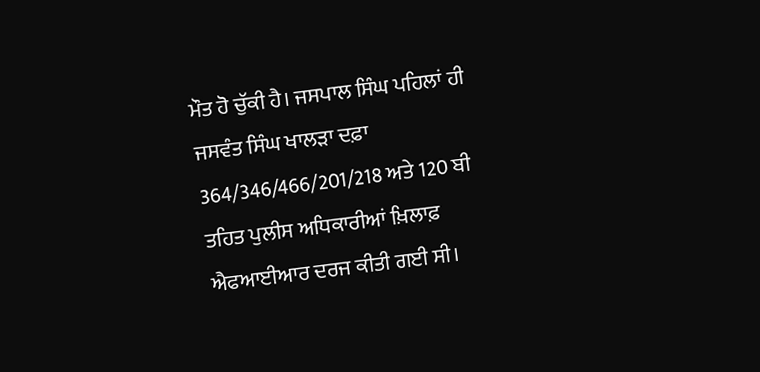ਮੌਤ ਹੋ ਚੁੱਕੀ ਹੈ। ਜਸਪਾਲ ਸਿੰਘ ਪਹਿਲਾਂ ਹੀ ਜਸਵੰਤ ਸਿੰਘ ਖਾਲੜਾ ਦਫ਼ਾ 364/346/466/201/218 ਅਤੇ 120 ਬੀ ਤਹਿਤ ਪੁਲੀਸ ਅਧਿਕਾਰੀਆਂ ਖ਼ਿਲਾਫ਼ ਐਫਆਈਆਰ ਦਰਜ ਕੀਤੀ ਗਈ ਸੀ।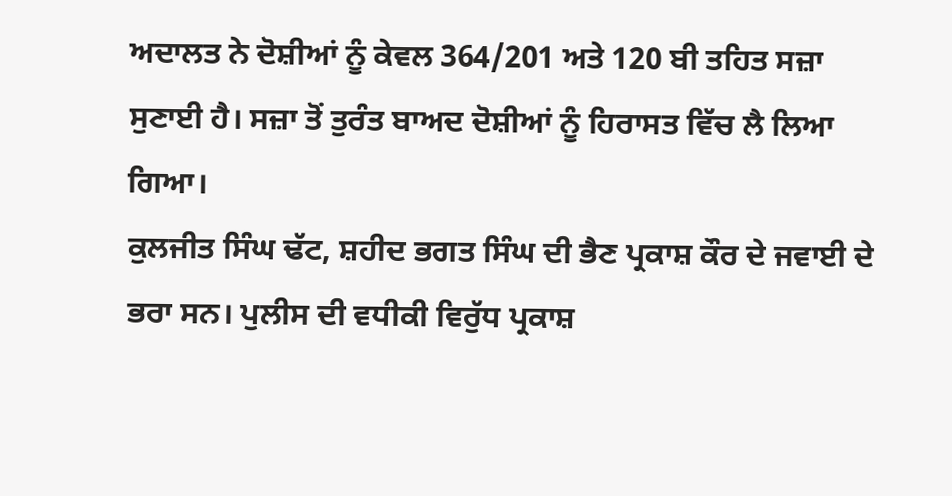ਅਦਾਲਤ ਨੇ ਦੋਸ਼ੀਆਂ ਨੂੰ ਕੇਵਲ 364/201 ਅਤੇ 120 ਬੀ ਤਹਿਤ ਸਜ਼ਾ ਸੁਣਾਈ ਹੈ। ਸਜ਼ਾ ਤੋਂ ਤੁਰੰਤ ਬਾਅਦ ਦੋਸ਼ੀਆਂ ਨੂੰ ਹਿਰਾਸਤ ਵਿੱਚ ਲੈ ਲਿਆ ਗਿਆ।
ਕੁਲਜੀਤ ਸਿੰਘ ਢੱਟ, ਸ਼ਹੀਦ ਭਗਤ ਸਿੰਘ ਦੀ ਭੈਣ ਪ੍ਰਕਾਸ਼ ਕੌਰ ਦੇ ਜਵਾਈ ਦੇ ਭਰਾ ਸਨ। ਪੁਲੀਸ ਦੀ ਵਧੀਕੀ ਵਿਰੁੱਧ ਪ੍ਰਕਾਸ਼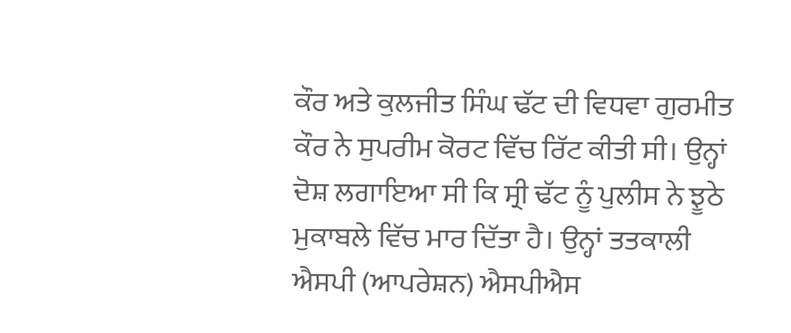ਕੌਰ ਅਤੇ ਕੁਲਜੀਤ ਸਿੰਘ ਢੱਟ ਦੀ ਵਿਧਵਾ ਗੁਰਮੀਤ ਕੌਰ ਨੇ ਸੁਪਰੀਮ ਕੋਰਟ ਵਿੱਚ ਰਿੱਟ ਕੀਤੀ ਸੀ। ਉਨ੍ਹਾਂ ਦੋਸ਼ ਲਗਾਇਆ ਸੀ ਕਿ ਸ੍ਰੀ ਢੱਟ ਨੂੰ ਪੁਲੀਸ ਨੇ ਝੂਠੇ ਮੁਕਾਬਲੇ ਵਿੱਚ ਮਾਰ ਦਿੱਤਾ ਹੈ। ਉਨ੍ਹਾਂ ਤਤਕਾਲੀ ਐਸਪੀ (ਆਪਰੇਸ਼ਨ) ਐਸਪੀਐਸ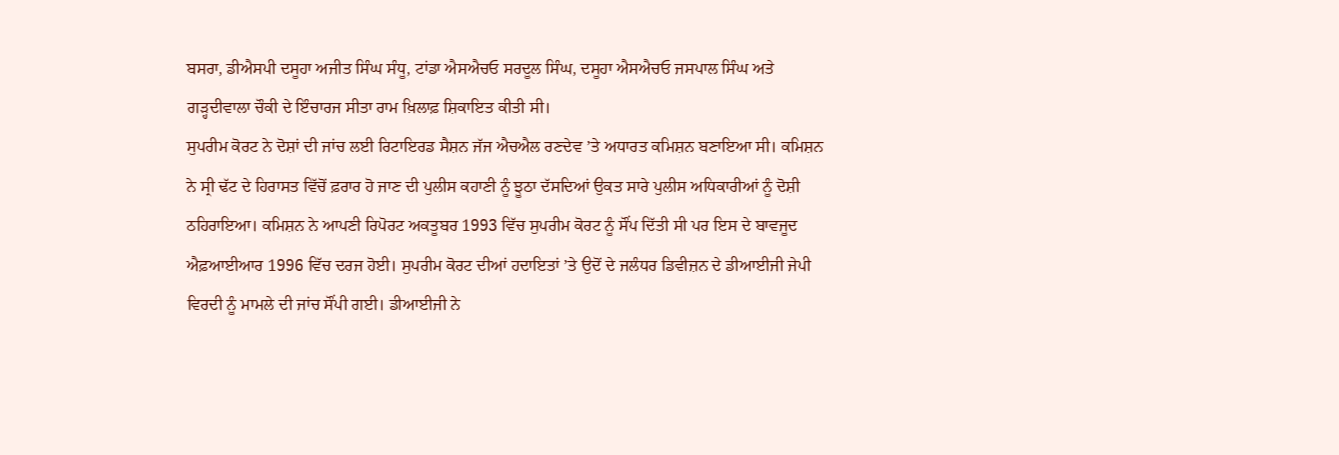ਬਸਰਾ, ਡੀਐਸਪੀ ਦਸੂਹਾ ਅਜੀਤ ਸਿੰਘ ਸੰਧੂ, ਟਾਂਡਾ ਐਸਐਚਓ ਸਰਦੂਲ ਸਿੰਘ, ਦਸੂਹਾ ਐਸਐਚਓ ਜਸਪਾਲ ਸਿੰਘ ਅਤੇ ਗੜ੍ਹਦੀਵਾਲਾ ਚੌਕੀ ਦੇ ਇੰਚਾਰਜ ਸੀਤਾ ਰਾਮ ਖ਼ਿਲਾਫ਼ ਸ਼ਿਕਾਇਤ ਕੀਤੀ ਸੀ।
ਸੁਪਰੀਮ ਕੋਰਟ ਨੇ ਦੋਸ਼ਾਂ ਦੀ ਜਾਂਚ ਲਈ ਰਿਟਾਇਰਡ ਸੈਸ਼ਨ ਜੱਜ ਐਚਐਲ ਰਣਦੇਵ ’ਤੇ ਅਧਾਰਤ ਕਮਿਸ਼ਨ ਬਣਾਇਆ ਸੀ। ਕਮਿਸ਼ਨ ਨੇ ਸ੍ਰੀ ਢੱਟ ਦੇ ਹਿਰਾਸਤ ਵਿੱਚੋਂ ਫ਼ਰਾਰ ਹੋ ਜਾਣ ਦੀ ਪੁਲੀਸ ਕਹਾਣੀ ਨੂੰ ਝੂਠਾ ਦੱਸਦਿਆਂ ਉਕਤ ਸਾਰੇ ਪੁਲੀਸ ਅਧਿਕਾਰੀਆਂ ਨੂੰ ਦੋਸ਼ੀ ਠਹਿਰਾਇਆ। ਕਮਿਸ਼ਨ ਨੇ ਆਪਣੀ ਰਿਪੋਰਟ ਅਕਤੂਬਰ 1993 ਵਿੱਚ ਸੁਪਰੀਮ ਕੋਰਟ ਨੂੰ ਸੌਂਪ ਦਿੱਤੀ ਸੀ ਪਰ ਇਸ ਦੇ ਬਾਵਜੂਦ ਐਫ਼ਆਈਆਰ 1996 ਵਿੱਚ ਦਰਜ ਹੋਈ। ਸੁਪਰੀਮ ਕੋਰਟ ਦੀਆਂ ਹਦਾਇਤਾਂ ’ਤੇ ਉਦੋਂ ਦੇ ਜਲੰਧਰ ਡਿਵੀਜ਼ਨ ਦੇ ਡੀਆਈਜੀ ਜੇਪੀ ਵਿਰਦੀ ਨੂੰ ਮਾਮਲੇ ਦੀ ਜਾਂਚ ਸੌਂਪੀ ਗਈ। ਡੀਆਈਜੀ ਨੇ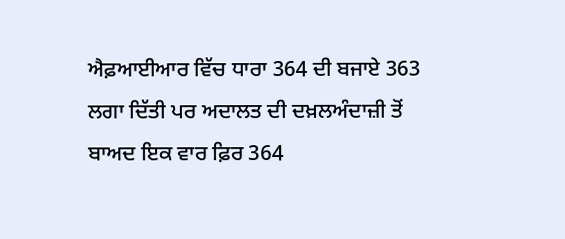ਐਫ਼ਆਈਆਰ ਵਿੱਚ ਧਾਰਾ 364 ਦੀ ਬਜਾਏ 363 ਲਗਾ ਦਿੱਤੀ ਪਰ ਅਦਾਲਤ ਦੀ ਦਖ਼ਲਅੰਦਾਜ਼ੀ ਤੋਂ ਬਾਅਦ ਇਕ ਵਾਰ ਫ਼ਿਰ 364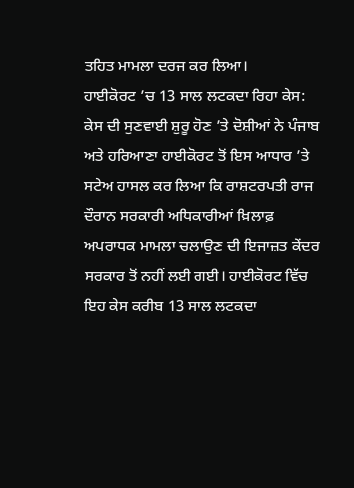ਤਹਿਤ ਮਾਮਲਾ ਦਰਜ ਕਰ ਲਿਆ।
ਹਾਈਕੋਰਟ ’ਚ 13 ਸਾਲ ਲਟਕਦਾ ਰਿਹਾ ਕੇਸ:
ਕੇਸ ਦੀ ਸੁਣਵਾਈ ਸ਼ੁਰੂ ਹੋਣ ’ਤੇ ਦੋਸ਼ੀਆਂ ਨੇ ਪੰਜਾਬ ਅਤੇ ਹਰਿਆਣਾ ਹਾਈਕੋਰਟ ਤੋਂ ਇਸ ਆਧਾਰ ’ਤੇ ਸਟੇਅ ਹਾਸਲ ਕਰ ਲਿਆ ਕਿ ਰਾਸ਼ਟਰਪਤੀ ਰਾਜ ਦੌਰਾਨ ਸਰਕਾਰੀ ਅਧਿਕਾਰੀਆਂ ਖ਼ਿਲਾਫ਼ ਅਪਰਾਧਕ ਮਾਮਲਾ ਚਲਾਉਣ ਦੀ ਇਜਾਜ਼ਤ ਕੇਂਦਰ ਸਰਕਾਰ ਤੋਂ ਨਹੀਂ ਲਈ ਗਈ। ਹਾਈਕੋਰਟ ਵਿੱਚ ਇਹ ਕੇਸ ਕਰੀਬ 13 ਸਾਲ ਲਟਕਦਾ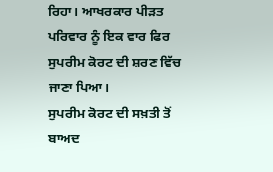ਰਿਹਾ। ਆਖਰਕਾਰ ਪੀੜਤ ਪਰਿਵਾਰ ਨੂੰ ਇਕ ਵਾਰ ਫਿਰ ਸੁਪਰੀਮ ਕੋਰਟ ਦੀ ਸ਼ਰਣ ਵਿੱਚ ਜਾਣਾ ਪਿਆ।
ਸੁਪਰੀਮ ਕੋਰਟ ਦੀ ਸਖ਼ਤੀ ਤੋਂ ਬਾਅਦ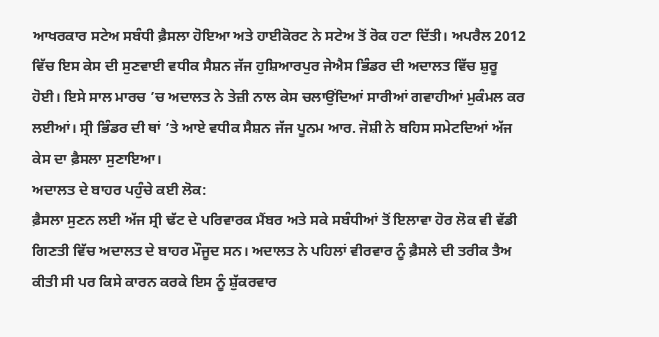ਆਖਰਕਾਰ ਸਟੇਅ ਸਬੰਧੀ ਫ਼ੈਸਲਾ ਹੋਇਆ ਅਤੇ ਹਾਈਕੋਰਟ ਨੇ ਸਟੇਅ ਤੋਂ ਰੋਕ ਹਟਾ ਦਿੱਤੀ। ਅਪਰੈਲ 2012 ਵਿੱਚ ਇਸ ਕੇਸ ਦੀ ਸੁਣਵਾਈ ਵਧੀਕ ਸੈਸ਼ਨ ਜੱਜ ਹੁਸ਼ਿਆਰਪੁਰ ਜੇਐਸ ਭਿੰਡਰ ਦੀ ਅਦਾਲਤ ਵਿੱਚ ਸ਼ੁਰੂ ਹੋਈ। ਇਸੇ ਸਾਲ ਮਾਰਚ ’ਚ ਅਦਾਲਤ ਨੇ ਤੇਜ਼ੀ ਨਾਲ ਕੇਸ ਚਲਾਉਂਦਿਆਂ ਸਾਰੀਆਂ ਗਵਾਹੀਆਂ ਮੁਕੰਮਲ ਕਰ ਲਈਆਂ। ਸ੍ਰੀ ਭਿੰਡਰ ਦੀ ਥਾਂ ’ਤੇ ਆਏ ਵਧੀਕ ਸੈਸ਼ਨ ਜੱਜ ਪੂਨਮ ਆਰ. ਜੋਸ਼ੀ ਨੇ ਬਹਿਸ ਸਮੇਟਦਿਆਂ ਅੱਜ ਕੇਸ ਦਾ ਫ਼ੈਸਲਾ ਸੁਣਾਇਆ।
ਅਦਾਲਤ ਦੇ ਬਾਹਰ ਪਹੁੰਚੇ ਕਈ ਲੋਕ:
ਫ਼ੈਸਲਾ ਸੁਣਨ ਲਈ ਅੱਜ ਸ੍ਰੀ ਢੱਟ ਦੇ ਪਰਿਵਾਰਕ ਮੈਂਬਰ ਅਤੇ ਸਕੇ ਸਬੰਧੀਆਂ ਤੋਂ ਇਲਾਵਾ ਹੋਰ ਲੋਕ ਵੀ ਵੱਡੀ ਗਿਣਤੀ ਵਿੱਚ ਅਦਾਲਤ ਦੇ ਬਾਹਰ ਮੌਜੂਦ ਸਨ। ਅਦਾਲਤ ਨੇ ਪਹਿਲਾਂ ਵੀਰਵਾਰ ਨੂੰ ਫ਼ੈਸਲੇ ਦੀ ਤਰੀਕ ਤੈਅ ਕੀਤੀ ਸੀ ਪਰ ਕਿਸੇ ਕਾਰਨ ਕਰਕੇ ਇਸ ਨੂੰ ਸ਼ੁੱਕਰਵਾਰ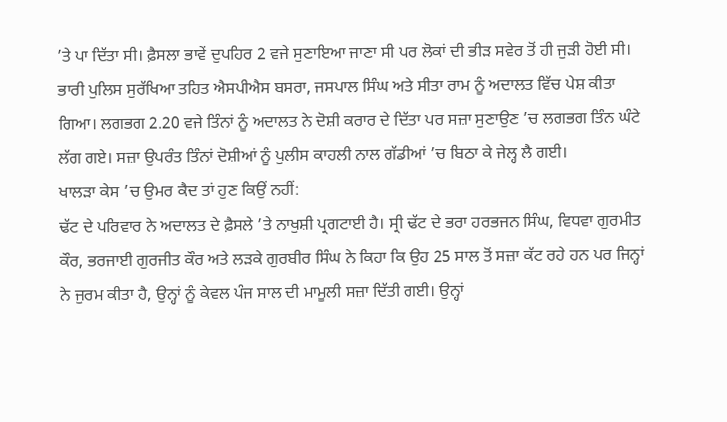’ਤੇ ਪਾ ਦਿੱਤਾ ਸੀ। ਫ਼ੈਸਲਾ ਭਾਵੇਂ ਦੁਪਹਿਰ 2 ਵਜੇ ਸੁਣਾਇਆ ਜਾਣਾ ਸੀ ਪਰ ਲੋਕਾਂ ਦੀ ਭੀੜ ਸਵੇਰ ਤੋਂ ਹੀ ਜੁੜੀ ਹੋਈ ਸੀ। ਭਾਰੀ ਪੁਲਿਸ ਸੁਰੱਖਿਆ ਤਹਿਤ ਐਸਪੀਐਸ ਬਸਰਾ, ਜਸਪਾਲ ਸਿੰਘ ਅਤੇ ਸੀਤਾ ਰਾਮ ਨੂੰ ਅਦਾਲਤ ਵਿੱਚ ਪੇਸ਼ ਕੀਤਾ ਗਿਆ। ਲਗਭਗ 2.20 ਵਜੇ ਤਿੰਨਾਂ ਨੂੰ ਅਦਾਲਤ ਨੇ ਦੋਸ਼ੀ ਕਰਾਰ ਦੇ ਦਿੱਤਾ ਪਰ ਸਜ਼ਾ ਸੁਣਾਉਣ ’ਚ ਲਗਭਗ ਤਿੰਨ ਘੰਟੇ ਲੱਗ ਗਏ। ਸਜ਼ਾ ਉਪਰੰਤ ਤਿੰਨਾਂ ਦੋਸ਼ੀਆਂ ਨੂੰ ਪੁਲੀਸ ਕਾਹਲੀ ਨਾਲ ਗੱਡੀਆਂ ’ਚ ਬਿਠਾ ਕੇ ਜੇਲ੍ਹ ਲੈ ਗਈ।
ਖਾਲੜਾ ਕੇਸ ’ਚ ਉਮਰ ਕੈਦ ਤਾਂ ਹੁਣ ਕਿਉਂ ਨਹੀਂ:
ਢੱਟ ਦੇ ਪਰਿਵਾਰ ਨੇ ਅਦਾਲਤ ਦੇ ਫ਼ੈਸਲੇ ’ਤੇ ਨਾਖੁਸ਼ੀ ਪ੍ਰਗਟਾਈ ਹੈ। ਸ੍ਰੀ ਢੱਟ ਦੇ ਭਰਾ ਹਰਭਜਨ ਸਿੰਘ, ਵਿਧਵਾ ਗੁਰਮੀਤ ਕੌਰ, ਭਰਜਾਈ ਗੁਰਜੀਤ ਕੌਰ ਅਤੇ ਲੜਕੇ ਗੁਰਬੀਰ ਸਿੰਘ ਨੇ ਕਿਹਾ ਕਿ ਉਹ 25 ਸਾਲ ਤੋਂ ਸਜ਼ਾ ਕੱਟ ਰਹੇ ਹਨ ਪਰ ਜਿਨ੍ਹਾਂ ਨੇ ਜੁਰਮ ਕੀਤਾ ਹੈ, ਉਨ੍ਹਾਂ ਨੂੰ ਕੇਵਲ ਪੰਜ ਸਾਲ ਦੀ ਮਾਮੂਲੀ ਸਜ਼ਾ ਦਿੱਤੀ ਗਈ। ਉਨ੍ਹਾਂ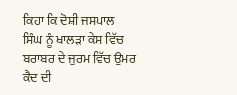ਕਿਹਾ ਕਿ ਦੋਸ਼ੀ ਜਸਪਾਲ ਸਿੰਘ ਨੂੰ ਖਾਲੜਾ ਕੇਸ ਵਿੱਚ ਬਰਾਬਰ ਦੇ ਜੁਰਮ ਵਿੱਚ ਉਮਰ ਕੈਦ ਦੀ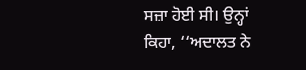ਸਜ਼ਾ ਹੋਈ ਸੀ। ਉਨ੍ਹਾਂ ਕਿਹਾ, ‘‘ਅਦਾਲਤ ਨੇ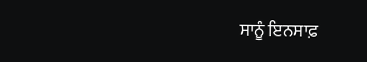ਸਾਨੂੰ ਇਨਸਾਫ਼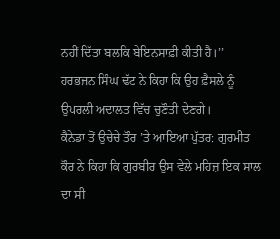ਨਹੀਂ ਦਿੱਤਾ ਬਲਕਿ ਬੇਇਨਸਾਫ਼ੀ ਕੀਤੀ ਹੈ।’’ ਹਰਭਜਨ ਸਿੰਘ ਢੱਟ ਨੇ ਕਿਹਾ ਕਿ ਉਹ ਫ਼ੈਸਲੇ ਨੂੰ ਉਪਰਲੀ ਅਦਾਲਤ ਵਿੱਚ ਚੁਣੌਤੀ ਦੇਣਗੇ।
ਕੈਨੇਡਾ ਤੋਂ ਉਚੇਚੇ ਤੌਰ ’ਤੇ ਆਇਆ ਪੁੱਤਰ: ਗੁਰਮੀਤ ਕੌਰ ਨੇ ਕਿਹਾ ਕਿ ਗੁਰਬੀਰ ਉਸ ਵੇਲੇ ਮਹਿਜ਼ ਇਕ ਸਾਲ ਦਾ ਸੀ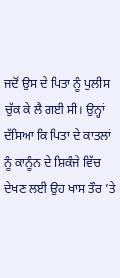ਜਦੋਂ ਉਸ ਦੇ ਪਿਤਾ ਨੂੰ ਪੁਲੀਸ ਚੁੱਕ ਕੇ ਲੈ ਗਈ ਸੀ। ਉਨ੍ਹਾਂ ਦੱਸਿਆ ਕਿ ਪਿਤਾ ਦੇ ਕਾਤਲਾਂ ਨੂੰ ਕਾਨੂੰਨ ਦੇ ਸ਼ਿਕੰਜੇ ਵਿੱਚ ਦੇਖਣ ਲਈ ਉਹ ਖਾਸ ਤੌਰ ’ਤੇ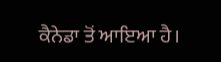ਕੈਨੇਡਾ ਤੋਂ ਆਇਆ ਹੈ।